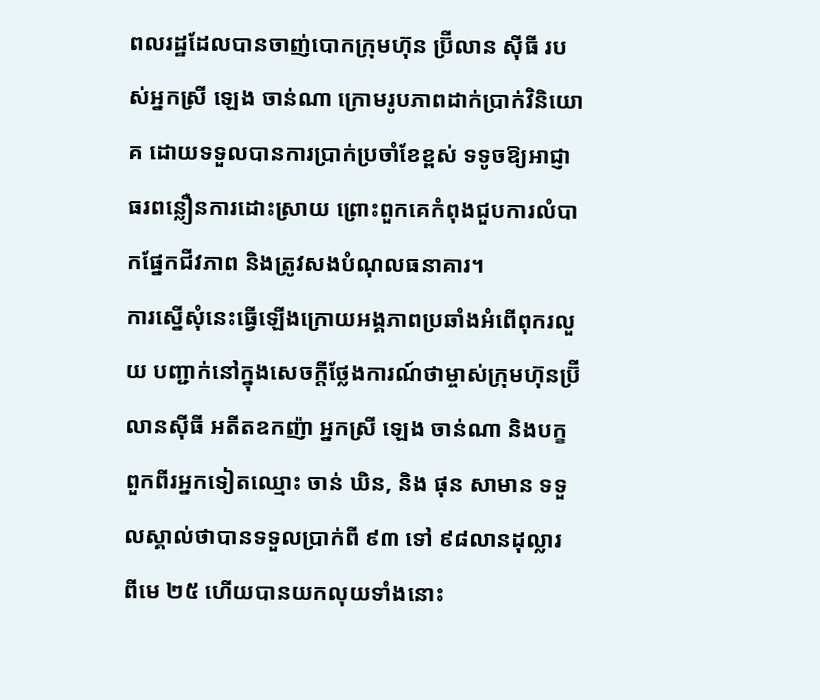ពលរដ្ឋដែលបានចាញ់បោកក្រុមហ៊ុន ប្រ៊ីលាន ស៊ីធី របស់អ្នកស្រី ឡេង ចាន់ណា ក្រោមរូបភាពដាក់ប្រាក់វិនិយោគ ដោយទទួលបានការប្រាក់ប្រចាំខែខ្ពស់ ទទូចឱ្យអាជ្ញាធរពន្លឿនការដោះស្រាយ ព្រោះពួកគេកំពុងជួបការលំបាកផ្នែកជីវភាព និងត្រូវសងបំណុលធនាគារ។
ការស្នើសុំនេះធ្វើឡើងក្រោយអង្គភាពប្រឆាំងអំពើពុករលួយ បញ្ជាក់នៅក្នុងសេចក្តីថ្លែងការណ៍ថាម្ចាស់ក្រុមហ៊ុនប្រ៊ីលានស៊ីធី អតីតឧកញ៉ា អ្នកស្រី ឡេង ចាន់ណា និងបក្ខពួកពីរអ្នកទៀតឈ្មោះ ចាន់ ឃិន, និង ផុន សាមាន ទទួលស្គាល់ថាបានទទួលប្រាក់ពី ៩៣ ទៅ ៩៨លានដុល្លារ ពីមេ ២៥ ហើយបានយកលុយទាំងនោះ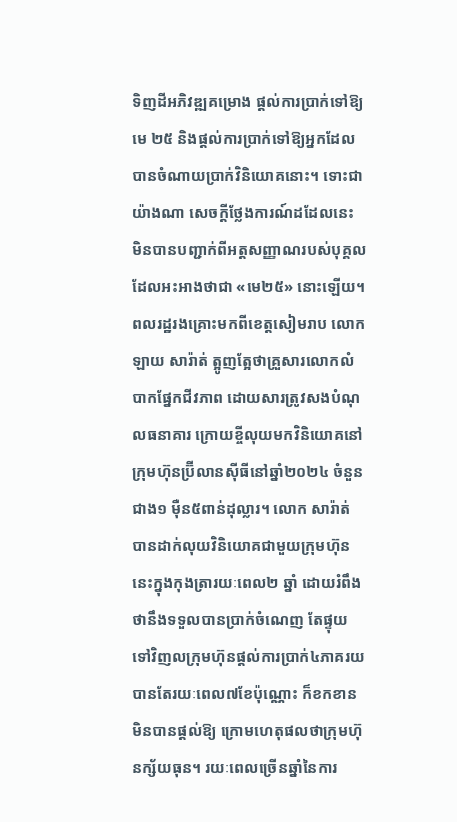ទិញដីអភិវឌ្ឍគម្រោង ផ្តល់ការប្រាក់ទៅឱ្យមេ ២៥ និងផ្តល់ការប្រាក់ទៅឱ្យអ្នកដែលបានចំណាយប្រាក់វិនិយោគនោះ។ ទោះជាយ៉ាងណា សេចក្តីថ្លែងការណ៍ដដែលនេះ មិនបានបញ្ជាក់ពីអត្តសញ្ញាណរបស់បុគ្គលដែលអះអាងថាជា «មេ២៥» នោះឡើយ។
ពលរដ្ឋរងគ្រោះមកពីខេត្តសៀមរាប លោក ឡាយ សារ៉ាត់ ត្អូញត្អែថាគ្រួសារលោកលំបាកផ្នែកជីវភាព ដោយសារត្រូវសងបំណុលធនាគារ ក្រោយខ្ចីលុយមកវិនិយោគនៅក្រុមហ៊ុនប្រ៊ីលានស៊ីធីនៅឆ្នាំ២០២៤ ចំនួនជាង១ ម៉ឺន៥ពាន់ដុល្លារ។ លោក សារ៉ាត់ បានដាក់លុយវិនិយោគជាមួយក្រុមហ៊ុននេះក្នុងកុងត្រារយៈពេល២ ឆ្នាំ ដោយរំពឹងថានឹងទទួលបានប្រាក់ចំណេញ តែផ្ទុយទៅវិញលក្រុមហ៊ុនផ្ដល់ការប្រាក់៤ភាគរយបានតែរយៈពេល៧ខែប៉ុណ្ណោះ ក៏ខកខានមិនបានផ្ដល់ឱ្យ ក្រោមហេតុផលថាក្រុមហ៊ុនក្ស័យធុន។ រយៈពេលច្រើនឆ្នាំនៃការ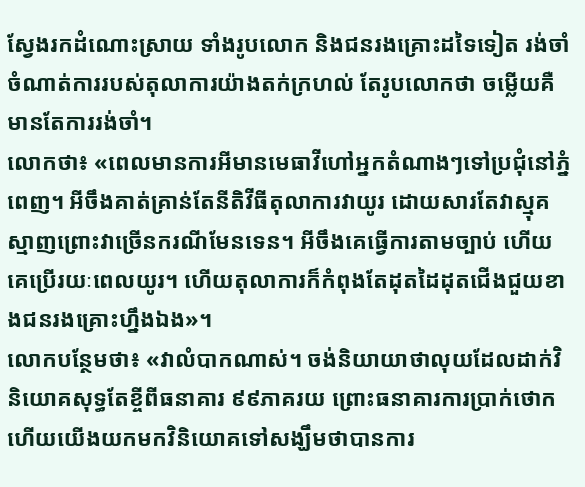ស្វែងរកដំណោះស្រាយ ទាំងរូបលោក និងជនរងគ្រោះដទៃទៀត រង់ចាំចំណាត់ការរបស់តុលាការយ៉ាងតក់ក្រហល់ តែរូបលោកថា ចម្លើយគឺមានតែការរង់ចាំ។
លោកថា៖ «ពេលមានការអីមានមេធាវីហៅអ្នកតំណាងៗទៅប្រជុំនៅភ្នំពេញ។ អីចឹងគាត់គ្រាន់តែនីតិវីធីតុលាការវាយូរ ដោយសារតែវាស្មុគស្មាញព្រោះវាច្រើនករណីមែនទេន។ អីចឹងគេធ្វើការតាមច្បាប់ ហើយគេប្រើរយៈពេលយូរ។ ហើយតុលាការក៏កំពុងតែដុតដៃដុតជើងជួយខាងជនរងគ្រោះហ្នឹងឯង»។
លោកបន្ថែមថា៖ «វាលំបាកណាស់។ ចង់និយាយាថាលុយដែលដាក់វិនិយោគសុទ្ធតែខ្ចីពីធនាគារ ៩៩ភាគរយ ព្រោះធនាគារការប្រាក់ថោក ហើយយើងយកមកវិនិយោគទៅសង្ឃឹមថាបានការ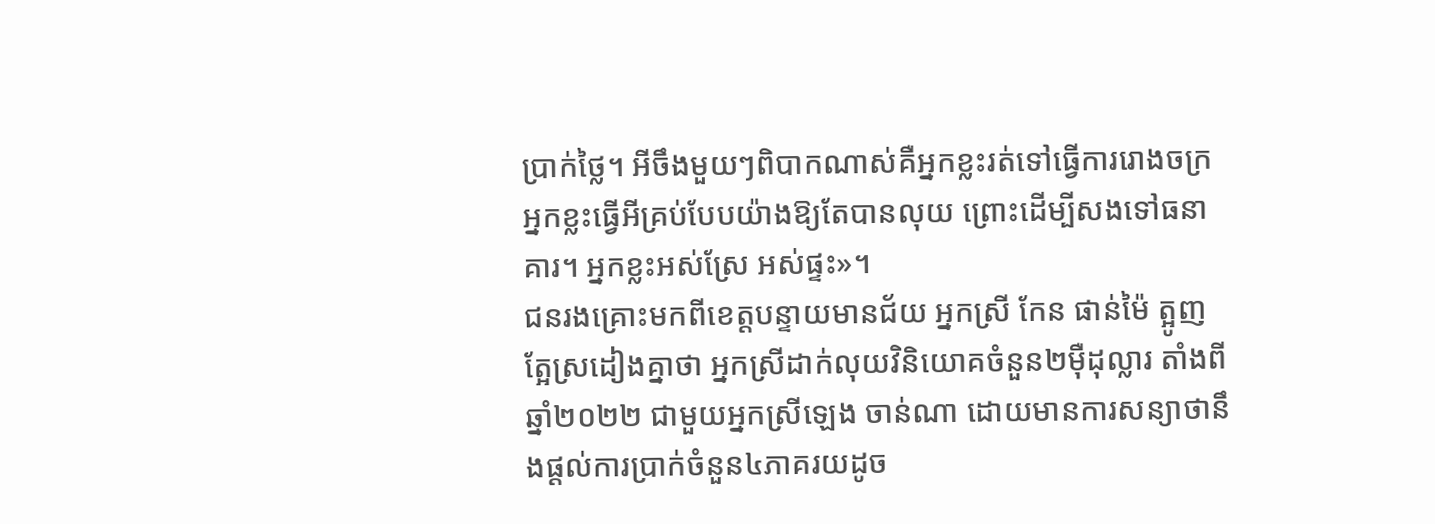ប្រាក់ថ្លៃ។ អីចឹងមួយៗពិបាកណាស់គឺអ្នកខ្លះរត់ទៅធ្វើការរោងចក្រ អ្នកខ្លះធ្វើអីគ្រប់បែបយ៉ាងឱ្យតែបានលុយ ព្រោះដើម្បីសងទៅធនាគារ។ អ្នកខ្លះអស់ស្រែ អស់ផ្ទះ»។
ជនរងគ្រោះមកពីខេត្តបន្ទាយមានជ័យ អ្នកស្រី កែន ផាន់ម៉ៃ ត្អូញត្អែស្រដៀងគ្នាថា អ្នកស្រីដាក់លុយវិនិយោគចំនួន២ម៉ឺដុល្លារ តាំងពីឆ្នាំ២០២២ ជាមួយអ្នកស្រីឡេង ចាន់ណា ដោយមានការសន្យាថានឹងផ្ដល់ការប្រាក់ចំនួន៤ភាគរយដូច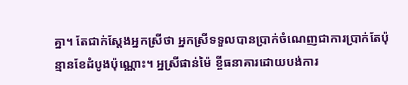គ្នា។ តែជាក់ស្ដែងអ្នកស្រីថា អ្នកស្រីទទួលបានប្រាក់ចំណេញជាការប្រាក់តែប៉ុន្មានខែដំបូងប៉ុណ្ណោះ។ អ្នស្រីផាន់ម៉ៃ ខ្ចីធនាគារដោយបង់ការ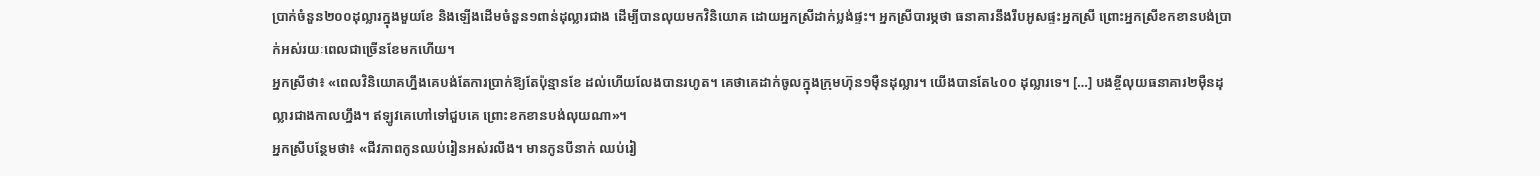ប្រាក់ចំនួន២០០ដុល្លារក្នុងមួយខែ និងឡើងដើមចំនួន១ពាន់ដុល្លារជាង ដើម្បីបានលុយមកវិនិយោគ ដោយអ្នកស្រីដាក់ប្លង់ផ្ទះ។ អ្នកស្រីបារម្ភថា ធនាគារនឹងរឹបអូសផ្ទះអ្នកស្រី ព្រោះអ្នកស្រីខកខានបង់ប្រាក់អស់រយៈពេលជាច្រើនខែមកហើយ។
អ្នកស្រីថា៖ «ពេលវិនិយោគហ្នឹងគេបង់តែការប្រាក់ឱ្យតែប៉ុន្មានខែ ដល់ហើយលែងបានរហូត។ គេថាគេដាក់ចូលក្នុងក្រុមហ៊ុន១ម៉ឺនដុល្លារ។ យើងបានតែ៤០០ ដុល្លារទេ។ […] បងខ្ចីលុយធនាគារ២ម៉ឺនដុល្លារជាងកាលហ្នឹង។ ឥឡូវគេហៅទៅជួបគេ ព្រោះខកខានបង់លុយណា»។
អ្នកស្រីបន្ថែមថា៖ «ជីវភាពកូនឈប់រៀនអស់រលីង។ មានកូនបីនាក់ ឈប់រៀ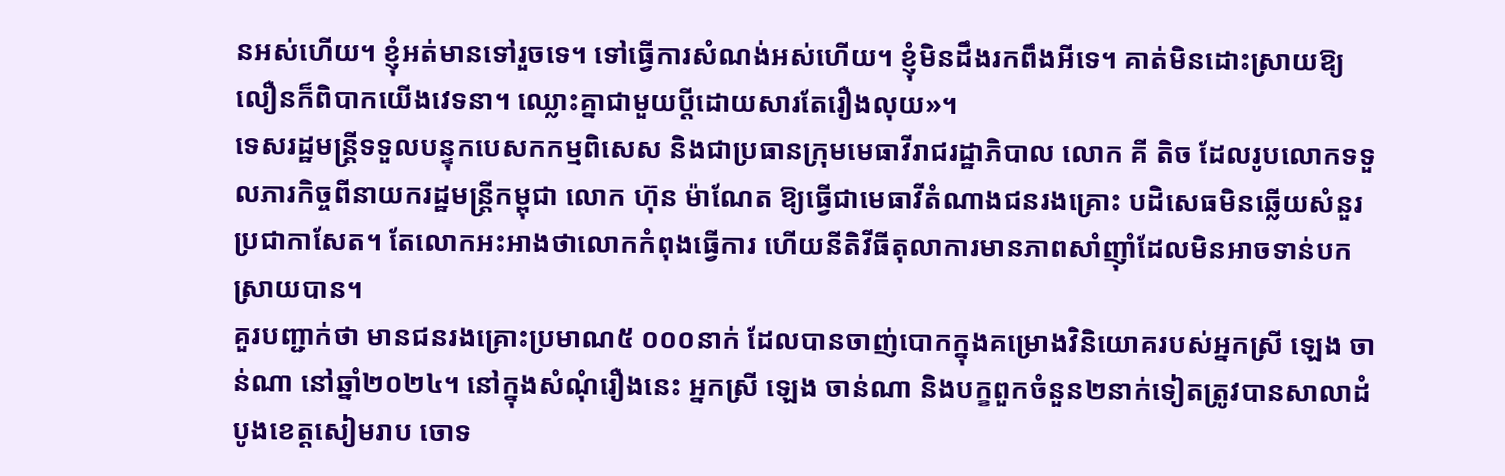នអស់ហើយ។ ខ្ញុំអត់មានទៅរួចទេ។ ទៅធ្វើការសំណង់អស់ហើយ។ ខ្ញុំមិនដឹងរកពឹងអីទេ។ គាត់មិនដោះស្រាយឱ្យលឿនក៏ពិបាកយើងវេទនា។ ឈ្លោះគ្នាជាមួយប្ដីដោយសារតែរឿងលុយ»។
ទេសរដ្ឋមន្ដ្រីទទួលបន្ទុកបេសកកម្មពិសេស និងជាប្រធានក្រុមមេធាវីរាជរដ្ឋាភិបាល លោក គី តិច ដែលរូបលោកទទួលភារកិច្ចពីនាយករដ្ឋមន្ត្រីកម្ពុជា លោក ហ៊ុន ម៉ាណែត ឱ្យធ្វើជាមេធាវីតំណាងជនរងគ្រោះ បដិសេធមិនឆ្លើយសំនួរប្រជាកាសែត។ តែលោកអះអាងថាលោកកំពុងធ្វើការ ហើយនីតិវីធីតុលាការមានភាពសាំញ៉ាំដែលមិនអាចទាន់បកស្រាយបាន។
គួរបញ្ជាក់ថា មានជនរងគ្រោះប្រមាណ៥ ០០០នាក់ ដែលបានចាញ់បោកក្នុងគម្រោងវិនិយោគរបស់អ្នកស្រី ឡេង ចាន់ណា នៅឆ្នាំ២០២៤។ នៅក្នុងសំណុំរឿងនេះ អ្នកស្រី ឡេង ចាន់ណា និងបក្ខពួកចំនួន២នាក់ទៀតត្រូវបានសាលាដំបូងខេត្តសៀមរាប ចោទ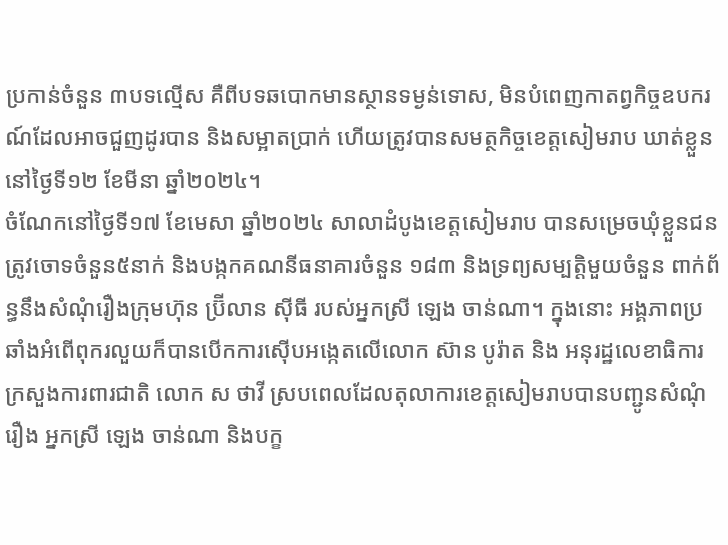ប្រកាន់ចំនួន ៣បទល្មើស គឺពីបទឆបោកមានស្ថានទម្ងន់ទោស, មិនបំពេញកាតព្វកិច្ចឧបករណ៍ដែលអាចជួញដូរបាន និងសម្អាតប្រាក់ ហើយត្រូវបានសមត្ថកិច្ចខេត្តសៀមរាប ឃាត់ខ្លួននៅថ្ងៃទី១២ ខែមីនា ឆ្នាំ២០២៤។
ចំណែកនៅថ្ងៃទី១៧ ខែមេសា ឆ្នាំ២០២៤ សាលាដំបូងខេត្តសៀមរាប បានសម្រេចឃុំខ្លួនជនត្រូវចោទចំនួន៥នាក់ និងបង្កកគណនីធនាគារចំនួន ១៨៣ និងទ្រព្យសម្បត្តិមួយចំនួន ពាក់ព័ន្ធនឹងសំណុំរឿងក្រុមហ៊ុន ប៊ី្រលាន ស៊ីធី របស់អ្នកស្រី ឡេង ចាន់ណា។ ក្នុងនោះ អង្គភាពប្រឆាំងអំពើពុករលួយក៏បានបើកការស៊ើបអង្កេតលើលោក ស៊ាន បូរ៉ាត និង អនុរដ្ឋលេខាធិការក្រសួងការពារជាតិ លោក ស ថាវី ស្របពេលដែលតុលាការខេត្តសៀមរាបបានបញ្ជូនសំណុំរឿង អ្នកស្រី ឡេង ចាន់ណា និងបក្ខ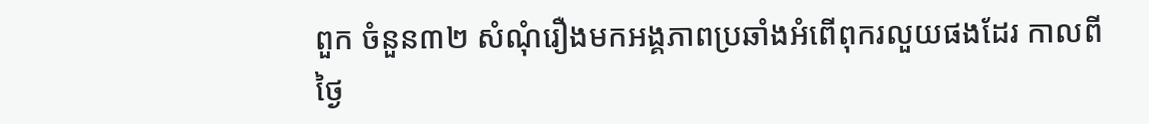ពួក ចំនួន៣២ សំណុំរឿងមកអង្គភាពប្រឆាំងអំពើពុករលួយផងដែរ កាលពីថ្ងៃ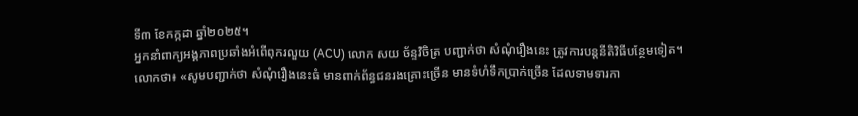ទី៣ ខែកក្កដា ឆ្នាំ២០២៥។
អ្នកនាំពាក្យអង្គភាពប្រឆាំងអំពើពុករលួយ (ACU) លោក សយ ច័ន្ទវិចិត្រ បញ្ជាក់ថា សំណុំរឿងនេះ ត្រូវការបន្តនីតិវិធីបន្ថែមទៀត។
លោកថា៖ «សូមបញ្ជាក់ថា សំណុំរឿងនេះធំ មានពាក់ព័ន្ធជនរងគ្រោះច្រើន មានទំហំទឹកប្រាក់ច្រើន ដែលទាមទារកា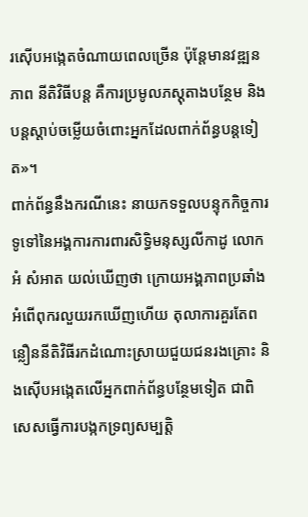រស៊ើបអង្កេតចំណាយពេលច្រើន ប៉ុន្តែមានវឌ្ឍនភាព នីតិវិធីបន្ត គឺការប្រមូលភស្តុតាងបន្ថែម និងបន្តស្តាប់ចម្លើយចំពោះអ្នកដែលពាក់ព័ន្ធបន្តទៀត»។
ពាក់ព័ន្ធនឹងករណីនេះ នាយកទទួលបន្ទុកកិច្ចការទូទៅនៃអង្គការការពារសិទ្ធិមនុស្សលីកាដូ លោក អំ សំអាត យល់ឃើញថា ក្រោយអង្គភាពប្រឆាំងអំពើពុករលួយរកឃើញហើយ តុលាការគួរតែពន្លឿននីតិវិធីរកដំណោះស្រាយជួយជនរងគ្រោះ និងស៊ើបអង្កេតលើអ្នកពាក់ព័ន្ធបន្ថែមទៀត ជាពិសេសធ្វើការបង្កកទ្រព្យសម្បត្តិ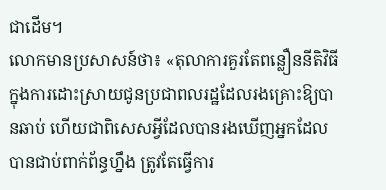ជាដើម។
លោកមានប្រសាសន៍ថា៖ «តុលាការគួរតែពន្លឿននីតិវិធីក្នុងការដោះស្រាយជូនប្រជាពលរដ្ឋដែលរងគ្រោះឱ្យបានឆាប់ ហើយជាពិសេសអ្វីដែលបានរងឃើញអ្នកដែលបានជាប់ពាក់ព័ន្ធហ្នឹង ត្រូវតែធ្វើការ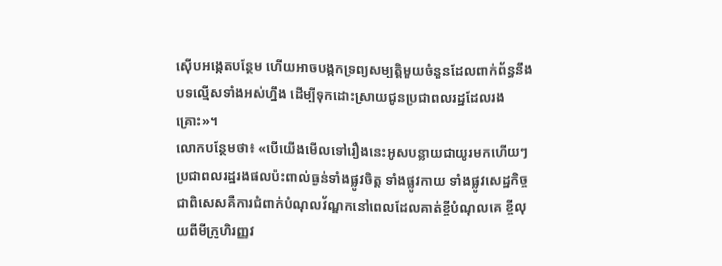ស៊ើបអង្កេតបន្ថែម ហើយអាចបង្កកទ្រព្យសម្បត្តិមួយចំនួនដែលពាក់ព័ន្ធនឹងបទល្មើសទាំងអស់ហ្នឹង ដើម្បីទុកដោះស្រាយជូនប្រជាពលរដ្ឋដែលរងគ្រោះ»។
លោកបន្ថែមថា៖ «បើយើងមើលទៅរឿងនេះអូសបន្លាយជាយូរមកហើយៗប្រជាពលរដ្ឋរងផលប៉ះពាល់ធ្ងន់ទាំងផ្លូវចិត្ត ទាំងផ្លូវកាយ ទាំងផ្លូវសេដ្ឋកិច្ច ជាពិសេសគឺការជំពាក់បំណុលវ័ណ្ឌកនៅពេលដែលគាត់ខ្ចីបំណុលគេ ខ្ចីលុយពីមីក្រូហិរញ្ញវ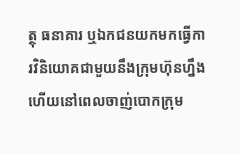ត្ថុ ធនាគារ ឬឯកជនយកមកធ្វើការវិនិយោគជាមួយនឹងក្រុមហ៊ុនហ្នឹង ហើយនៅពេលចាញ់បោកក្រុម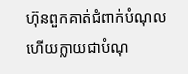ហ៊ុនពួកគាត់ជំពាក់បំណុល ហើយក្លាយជាបំណុ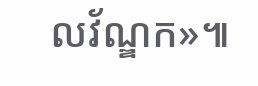លវ័ណ្ឌក»៕